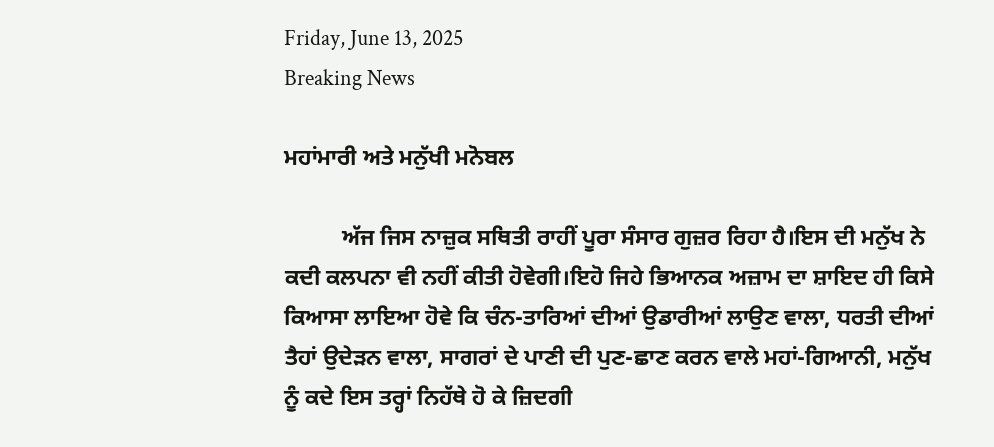Friday, June 13, 2025
Breaking News

ਮਹਾਂਮਾਰੀ ਅਤੇ ਮਨੁੱਖੀ ਮਨੋਬਲ

          ਅੱਜ ਜਿਸ ਨਾਜ਼ੁਕ ਸਥਿਤੀ ਰਾਹੀਂ ਪੂਰਾ ਸੰਸਾਰ ਗੁਜ਼ਰ ਰਿਹਾ ਹੈ।ਇਸ ਦੀ ਮਨੁੱਖ ਨੇ ਕਦੀ ਕਲਪਨਾ ਵੀ ਨਹੀਂ ਕੀਤੀ ਹੋਵੇਗੀ।ਇਹੋ ਜਿਹੇ ਭਿਆਨਕ ਅਜ਼ਾਮ ਦਾ ਸ਼ਾਇਦ ਹੀ ਕਿਸੇ ਕਿਆਸਾ ਲਾਇਆ ਹੋਵੇ ਕਿ ਚੰਨ-ਤਾਰਿਆਂ ਦੀਆਂ ਉਡਾਰੀਆਂ ਲਾਉਣ ਵਾਲਾ, ਧਰਤੀ ਦੀਆਂ ਤੈਹਾਂ ਉਦੇੜਨ ਵਾਲਾ, ਸਾਗਰਾਂ ਦੇ ਪਾਣੀ ਦੀ ਪੁਣ-ਛਾਣ ਕਰਨ ਵਾਲੇ ਮਹਾਂ-ਗਿਆਨੀ, ਮਨੁੱਖ ਨੂੰ ਕਦੇ ਇਸ ਤਰ੍ਹਾਂ ਨਿਹੱਥੇ ਹੋ ਕੇ ਜ਼ਿਦਗੀ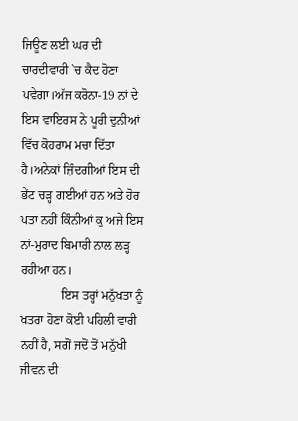ਜਿਊਣ ਲਈ ਘਰ ਦੀ ਚਾਰਦੀਵਾਰੀ `ਚ ਕੈਦ ਹੋਣਾ ਪਵੇਗਾ।ਅੱਜ ਕਰੋਨਾ-19 ਨਾਂ ਦੇ ਇਸ ਵਾਇਰਸ ਨੇ ਪੂਰੀ ਦੁਨੀਆਂ ਵਿੱਚ ਕੋਹਰਾਮ ਮਚਾ ਦਿੱਤਾ ਹੈ।ਅਨੇਕਾਂ ਜ਼ਿੰਦਗੀਆਂ ਇਸ ਦੀ ਭੇਂਟ ਚੜ੍ਹ ਗਈਆਂ ਹਨ ਅਤੇ ਹੋਰ ਪਤਾ ਨਹੀਂ ਕਿੰਨੀਆਂ ਕੁ ਅਜੇ ਇਸ ਨਾਂ-ਮੁਰਾਦ ਬਿਮਾਰੀ ਨਾਲ ਲੜ੍ਹ ਰਹੀਆ ਹਨ।
             ਇਸ ਤਰ੍ਹਾਂ ਮਨੁੱਖਤਾ ਨੂੰ ਖਤਰਾ ਹੋਣਾ ਕੋਈ ਪਹਿਲੀ ਵਾਰੀ ਨਹੀਂ ਹੈ, ਸਗੋਂ ਜਦੋਂ ਤੋਂ ਮਨੁੱਖੀ ਜੀਵਨ ਦੀ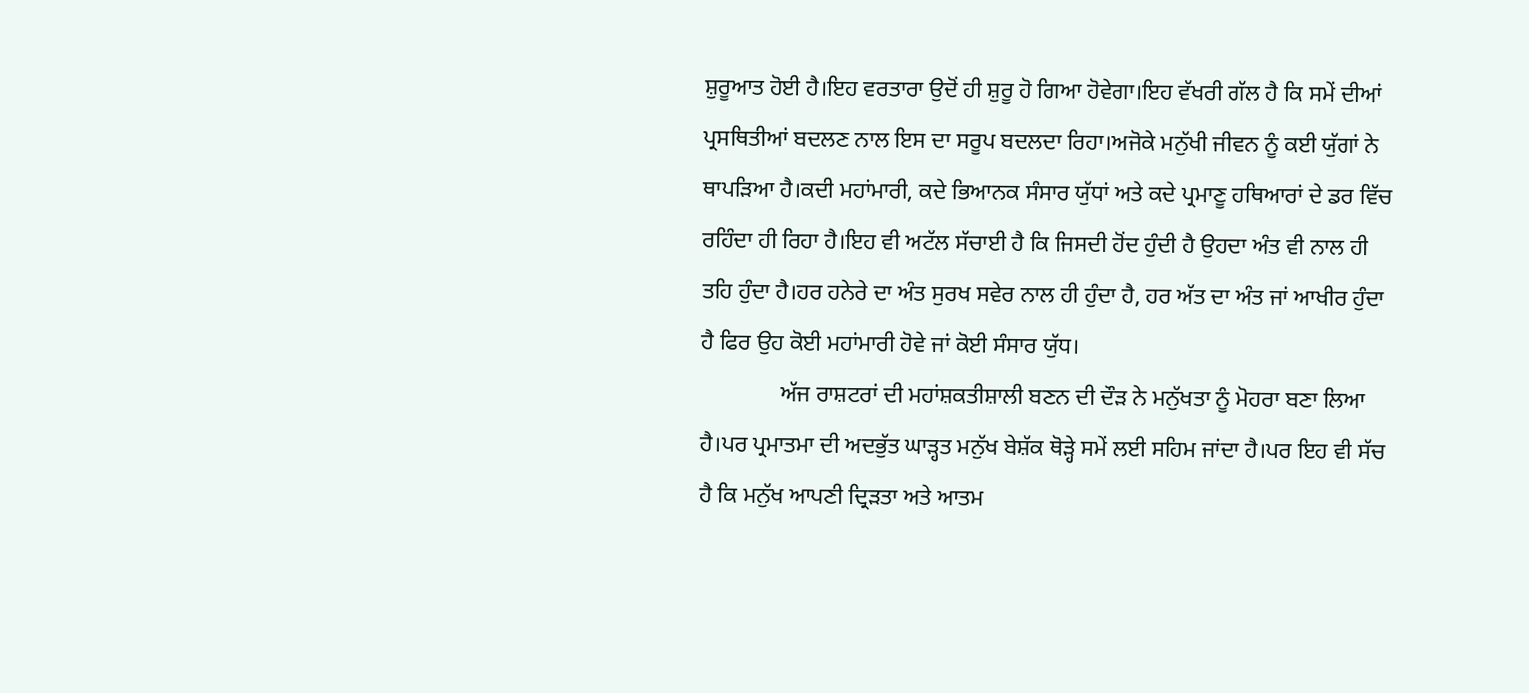ਸ਼ੁਰੂਆਤ ਹੋਈ ਹੈ।ਇਹ ਵਰਤਾਰਾ ਉਦੋਂ ਹੀ ਸ਼ੁਰੂ ਹੋ ਗਿਆ ਹੋਵੇਗਾ।ਇਹ ਵੱਖਰੀ ਗੱਲ ਹੈ ਕਿ ਸਮੇਂ ਦੀਆਂ ਪ੍ਰਸਥਿਤੀਆਂ ਬਦਲਣ ਨਾਲ ਇਸ ਦਾ ਸਰੂਪ ਬਦਲਦਾ ਰਿਹਾ।ਅਜੋਕੇ ਮਨੁੱਖੀ ਜੀਵਨ ਨੂੰ ਕਈ ਯੁੱਗਾਂ ਨੇ ਥਾਪੜਿਆ ਹੈ।ਕਦੀ ਮਹਾਂਮਾਰੀ, ਕਦੇ ਭਿਆਨਕ ਸੰਸਾਰ ਯੁੱਧਾਂ ਅਤੇ ਕਦੇ ਪ੍ਰਮਾਣੂ ਹਥਿਆਰਾਂ ਦੇ ਡਰ ਵਿੱਚ ਰਹਿੰਦਾ ਹੀ ਰਿਹਾ ਹੈ।ਇਹ ਵੀ ਅਟੱਲ ਸੱਚਾਈ ਹੈ ਕਿ ਜਿਸਦੀ ਹੋਂਦ ਹੁੰਦੀ ਹੈ ਉਹਦਾ ਅੰਤ ਵੀ ਨਾਲ ਹੀ ਤਹਿ ਹੁੰਦਾ ਹੈ।ਹਰ ਹਨੇਰੇ ਦਾ ਅੰਤ ਸੁਰਖ ਸਵੇਰ ਨਾਲ ਹੀ ਹੁੰਦਾ ਹੈ, ਹਰ ਅੱਤ ਦਾ ਅੰਤ ਜਾਂ ਆਖੀਰ ਹੁੰਦਾ ਹੈ ਫਿਰ ਉਹ ਕੋਈ ਮਹਾਂਮਾਰੀ ਹੋਵੇ ਜਾਂ ਕੋਈ ਸੰਸਾਰ ਯੁੱਧ।
              ਅੱਜ ਰਾਸ਼ਟਰਾਂ ਦੀ ਮਹਾਂਸ਼ਕਤੀਸ਼ਾਲੀ ਬਣਨ ਦੀ ਦੌੜ ਨੇ ਮਨੁੱਖਤਾ ਨੂੰ ਮੋਹਰਾ ਬਣਾ ਲਿਆ ਹੈ।ਪਰ ਪ੍ਰਮਾਤਮਾ ਦੀ ਅਦਭੁੱਤ ਘਾੜ੍ਹਤ ਮਨੁੱਖ ਬੇਸ਼ੱਕ ਥੋੜ੍ਹੇ ਸਮੇਂ ਲਈ ਸਹਿਮ ਜਾਂਦਾ ਹੈ।ਪਰ ਇਹ ਵੀ ਸੱਚ ਹੈ ਕਿ ਮਨੁੱਖ ਆਪਣੀ ਦ੍ਰਿੜਤਾ ਅਤੇ ਆਤਮ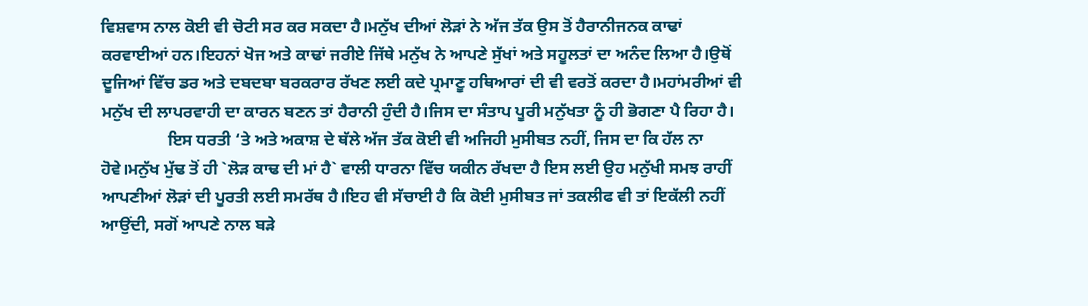ਵਿਸ਼ਵਾਸ ਨਾਲ ਕੋਈ ਵੀ ਚੋਟੀ ਸਰ ਕਰ ਸਕਦਾ ਹੈ।ਮਨੁੱਖ ਦੀਆਂ ਲੋੜਾਂ ਨੇ ਅੱਜ ਤੱਕ ਉਸ ਤੋਂ ਹੈਰਾਨੀਜਨਕ ਕਾਢਾਂ ਕਰਵਾਈਆਂ ਹਨ।ਇਹਨਾਂ ਖੋਜ ਅਤੇ ਕਾਢਾਂ ਜਰੀਏ ਜਿੱਥੇ ਮਨੁੱਖ ਨੇ ਆਪਣੇ ਸੁੱਖਾਂ ਅਤੇ ਸਹੂਲਤਾਂ ਦਾ ਅਨੰਦ ਲਿਆ ਹੈ।ਉਥੋਂ ਦੂਜਿਆਂ ਵਿੱਚ ਡਰ ਅਤੇ ਦਬਦਬਾ ਬਰਕਰਾਰ ਰੱਖਣ ਲਈ ਕਦੇ ਪ੍ਰਮਾਣੂ ਹਥਿਆਰਾਂ ਦੀ ਵੀ ਵਰਤੋਂ ਕਰਦਾ ਹੈ।ਮਹਾਂਮਰੀਆਂ ਵੀ ਮਨੁੱਖ ਦੀ ਲਾਪਰਵਾਹੀ ਦਾ ਕਾਰਨ ਬਣਨ ਤਾਂ ਹੈਰਾਨੀ ਹੁੰਦੀ ਹੈ।ਜਿਸ ਦਾ ਸੰਤਾਪ ਪੂਰੀ ਮਨੁੱਖਤਾ ਨੂੰ ਹੀ ਭੋਗਣਾ ਪੈ ਰਿਹਾ ਹੈ।
                ਇਸ ਧਰਤੀ ‘ਤੇ ਅਤੇ ਅਕਾਸ਼ ਦੇ ਥੱਲੇ ਅੱਜ ਤੱਕ ਕੋਈ ਵੀ ਅਜਿਹੀ ਮੁਸੀਬਤ ਨਹੀਂ, ਜਿਸ ਦਾ ਕਿ ਹੱਲ ਨਾ ਹੋਵੇ।ਮਨੁੱਖ ਮੁੱਢ ਤੋਂ ਹੀ `ਲੋੜ ਕਾਢ ਦੀ ਮਾਂ ਹੈ` ਵਾਲੀ ਧਾਰਨਾ ਵਿੱਚ ਯਕੀਨ ਰੱਖਦਾ ਹੈ ਇਸ ਲਈ ਉਹ ਮਨੁੱਖੀ ਸਮਝ ਰਾਹੀਂ ਆਪਣੀਆਂ ਲੋੜਾਂ ਦੀ ਪੂਰਤੀ ਲਈ ਸਮਰੱਥ ਹੈ।ਇਹ ਵੀ ਸੱਚਾਈ ਹੈ ਕਿ ਕੋਈ ਮੁਸੀਬਤ ਜਾਂ ਤਕਲੀਫ ਵੀ ਤਾਂ ਇਕੱਲੀ ਨਹੀਂ ਆਉਂਦੀ, ਸਗੋਂ ਆਪਣੇ ਨਾਲ ਬੜੇ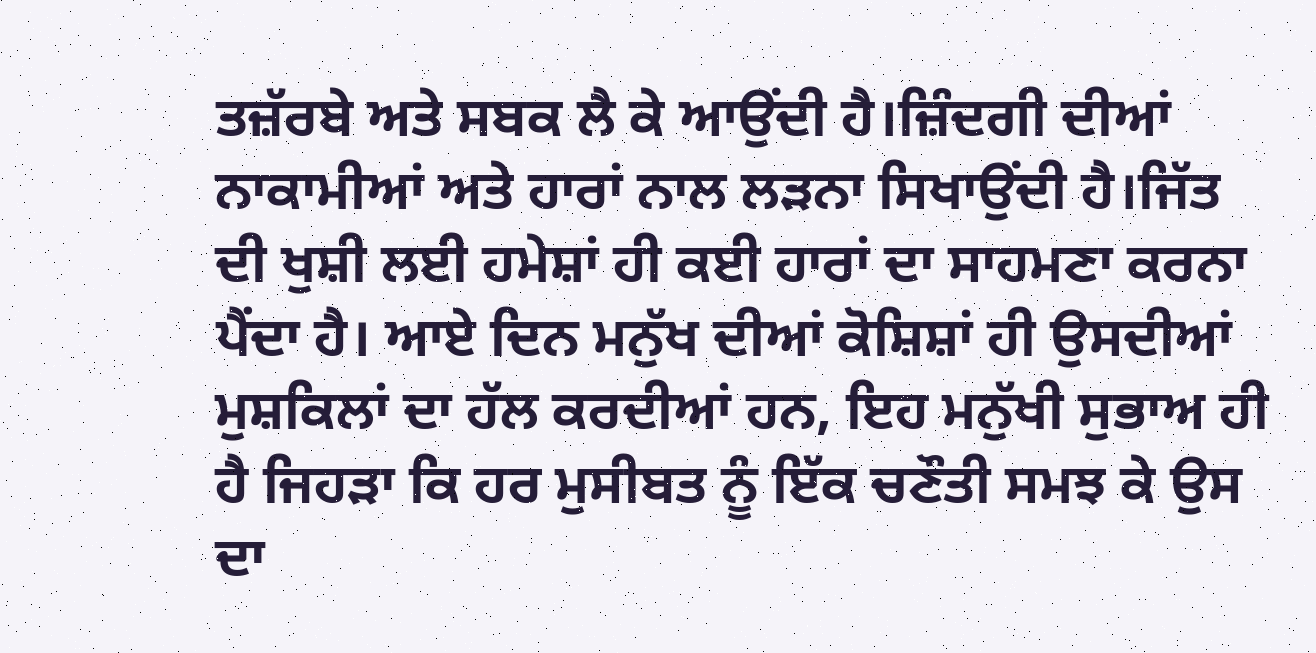ਤਜ਼ੱਰਬੇ ਅਤੇ ਸਬਕ ਲੈ ਕੇ ਆਉਂਦੀ ਹੈ।ਜ਼ਿੰਦਗੀ ਦੀਆਂ ਨਾਕਾਮੀਆਂ ਅਤੇ ਹਾਰਾਂ ਨਾਲ ਲੜਨਾ ਸਿਖਾਉਂਦੀ ਹੈ।ਜਿੱਤ ਦੀ ਖੁਸ਼ੀ ਲਈ ਹਮੇਸ਼ਾਂ ਹੀ ਕਈ ਹਾਰਾਂ ਦਾ ਸਾਹਮਣਾ ਕਰਨਾ ਪੈਂਦਾ ਹੈ। ਆਏ ਦਿਨ ਮਨੁੱਖ ਦੀਆਂ ਕੋਸ਼ਿਸ਼ਾਂ ਹੀ ਉਸਦੀਆਂ ਮੁਸ਼ਕਿਲਾਂ ਦਾ ਹੱਲ ਕਰਦੀਆਂ ਹਨ, ਇਹ ਮਨੁੱਖੀ ਸੁਭਾਅ ਹੀ ਹੈ ਜਿਹੜਾ ਕਿ ਹਰ ਮੁਸੀਬਤ ਨੂੰ ਇੱਕ ਚਣੌਤੀ ਸਮਝ ਕੇ ਉਸ ਦਾ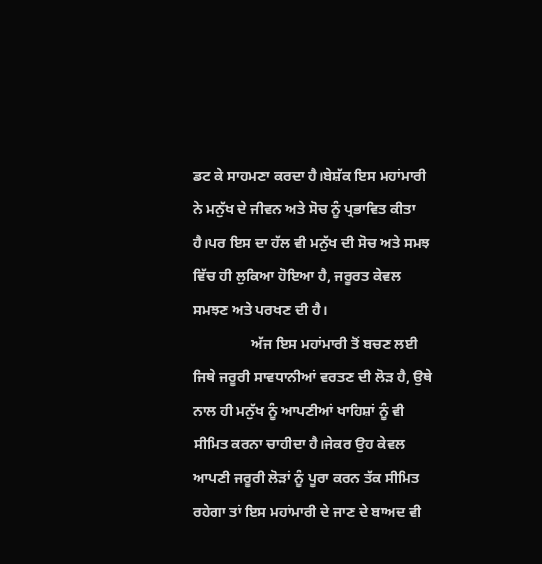ਡਟ ਕੇ ਸਾਹਮਣਾ ਕਰਦਾ ਹੈ।ਬੇਸ਼ੱਕ ਇਸ ਮਹਾਂਮਾਰੀ ਨੇ ਮਨੁੱਖ ਦੇ ਜੀਵਨ ਅਤੇ ਸੋਚ ਨੂੰ ਪ੍ਰਭਾਵਿਤ ਕੀਤਾ ਹੈ।ਪਰ ਇਸ ਦਾ ਹੱਲ ਵੀ ਮਨੁੱਖ ਦੀ ਸੋਚ ਅਤੇ ਸਮਝ ਵਿੱਚ ਹੀ ਲੁਕਿਆ ਹੋਇਆ ਹੈ, ਜਰੂਰਤ ਕੇਵਲ ਸਮਝਣ ਅਤੇ ਪਰਖਣ ਦੀ ਹੈ।
                ਅੱਜ ਇਸ ਮਹਾਂਮਾਰੀ ਤੋਂ ਬਚਣ ਲਈ ਜਿਥੇ ਜਰੂਰੀ ਸਾਵਧਾਨੀਆਂ ਵਰਤਣ ਦੀ ਲੋੜ ਹੈ, ਉਥੇ ਨਾਲ ਹੀ ਮਨੁੱਖ ਨੂੰ ਆਪਣੀਆਂ ਖਾਹਿਸ਼ਾਂ ਨੂੰ ਵੀ ਸੀਮਿਤ ਕਰਨਾ ਚਾਹੀਦਾ ਹੈ।ਜੇਕਰ ਉਹ ਕੇਵਲ ਆਪਣੀ ਜਰੂਰੀ ਲੋੜਾਂ ਨੂੰ ਪੂਰਾ ਕਰਨ ਤੱਕ ਸੀਮਿਤ ਰਹੇਗਾ ਤਾਂ ਇਸ ਮਹਾਂਮਾਰੀ ਦੇ ਜਾਣ ਦੇ ਬਾਅਦ ਵੀ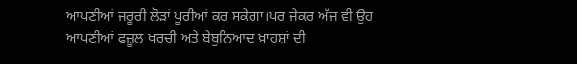ਆਪਣੀਆਂ ਜਰੂਰੀ ਲੋੜਾਂ ਪੂਰੀਆਂ ਕਰ ਸਕੇਗਾ।ਪਰ ਜੇਕਰ ਅੱਜ ਵੀ ਉਹ ਆਪਣੀਆਂ ਫਜ਼ੂਲ ਖਰਚੀ ਅਤੇ ਬੇਬੁਨਿਆਦ ਖ਼ਾਹਸ਼ਾਂ ਦੀ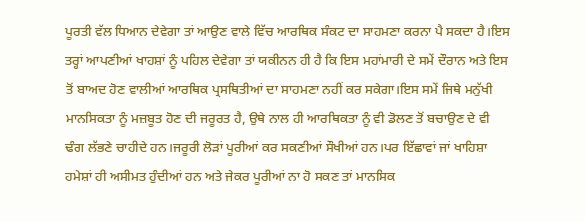ਪੂਰਤੀ ਵੱਲ ਧਿਆਨ ਦੇਵੇਗਾ ਤਾਂ ਆਉਣ ਵਾਲੇ ਵਿੱਚ ਆਰਥਿਕ ਸੰਕਟ ਦਾ ਸਾਹਮਣਾ ਕਰਨਾ ਪੈ ਸਕਦਾ ਹੈ।ਇਸ ਤਰ੍ਹਾਂ ਆਪਣੀਆਂ ਖਾਹਸ਼ਾਂ ਨੂੰ ਪਹਿਲ ਦੇਵੇਗਾ ਤਾਂ ਯਕੀਨਨ ਹੀ ਹੈ ਕਿ ਇਸ ਮਹਾਂਮਾਰੀ ਦੇ ਸਮੇਂ ਦੌਰਾਨ ਅਤੇ ਇਸ ਤੋਂ ਬਾਅਦ ਹੋਣ ਵਾਲੀਆਂ ਆਰਥਿਕ ਪ੍ਰਸਥਿਤੀਆਂ ਦਾ ਸਾਹਮਣਾ ਨਹੀਂ ਕਰ ਸਕੇਗਾ।ਇਸ ਸਮੇਂ ਜਿਥੇ ਮਨੁੱਖੀ ਮਾਨਸਿਕਤਾ ਨੂੰ ਮਜ਼ਬੂਤ ਹੋਣ ਦੀ ਜਰੂਰਤ ਹੈ, ਉਥੇ ਨਾਲ ਹੀ ਆਰਥਿਕਤਾ ਨੂੰ ਵੀ ਡੋਲਣ ਤੋਂ ਬਚਾਉਣ ਦੇ ਵੀ ਢੰਗ ਲੱਭਣੇ ਚਾਹੀਦੇ ਹਨ।ਜਰੂਰੀ ਲੋੜਾਂ ਪੂਰੀਆਂ ਕਰ ਸਕਣੀਆਂ ਸੌਖੀਆਂ ਹਨ।ਪਰ ਇੱਛਾਵਾਂ ਜਾਂ ਖਾਹਿਸ਼ਾ ਹਮੇਸ਼ਾਂ ਹੀ ਅਸੀਮਤ ਹੁੰਦੀਆਂ ਹਨ ਅਤੇ ਜੇਕਰ ਪੂਰੀਆਂ ਨਾ ਹੋ ਸਕਣ ਤਾਂ ਮਾਨਸਿਕ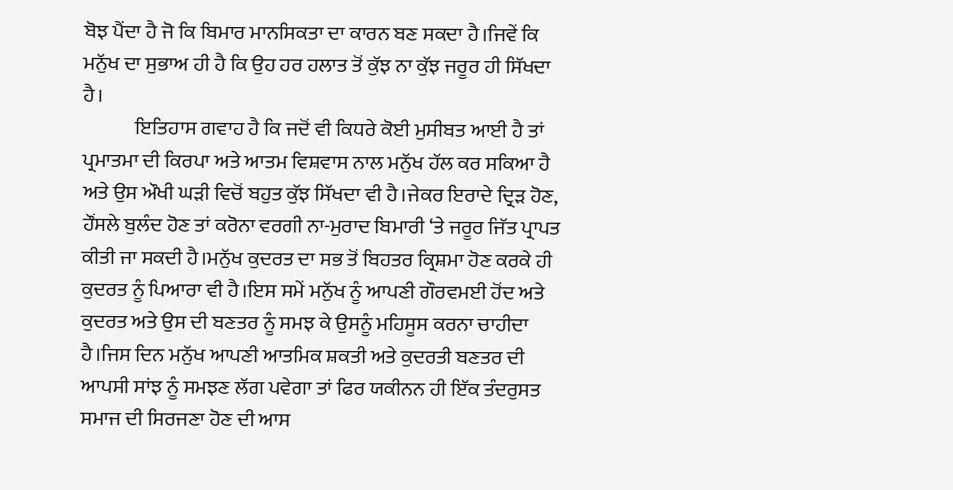ਬੋਝ ਪੈਂਦਾ ਹੈ ਜੋ ਕਿ ਬਿਮਾਰ ਮਾਨਸਿਕਤਾ ਦਾ ਕਾਰਨ ਬਣ ਸਕਦਾ ਹੈ।ਜਿਵੇਂ ਕਿ ਮਨੁੱਖ ਦਾ ਸੁਭਾਅ ਹੀ ਹੈ ਕਿ ਉਹ ਹਰ ਹਲਾਤ ਤੋਂ ਕੁੱਝ ਨਾ ਕੁੱਝ ਜਰੂਰ ਹੀ ਸਿੱਖਦਾ ਹੈ।
             ਇਤਿਹਾਸ ਗਵਾਹ ਹੈ ਕਿ ਜਦੋਂ ਵੀ ਕਿਧਰੇ ਕੋਈ ਮੁਸੀਬਤ ਆਈ ਹੈ ਤਾਂ ਪ੍ਰਮਾਤਮਾ ਦੀ ਕਿਰਪਾ ਅਤੇ ਆਤਮ ਵਿਸ਼ਵਾਸ ਨਾਲ ਮਨੁੱਖ ਹੱਲ ਕਰ ਸਕਿਆ ਹੈ ਅਤੇ ਉਸ ਔਖੀ ਘੜੀ ਵਿਚੋਂ ਬਹੁਤ ਕੁੱਝ ਸਿੱਖਦਾ ਵੀ ਹੈ।ਜੇਕਰ ਇਰਾਦੇ ਦ੍ਰਿੜ ਹੋਣ, ਹੌਂਸਲੇ ਬੁਲੰਦ ਹੋਣ ਤਾਂ ਕਰੋਨਾ ਵਰਗੀ ਨਾ-ਮੁਰਾਦ ਬਿਮਾਰੀ ‘ਤੇ ਜਰੂਰ ਜਿੱਤ ਪ੍ਰਾਪਤ ਕੀਤੀ ਜਾ ਸਕਦੀ ਹੈ।ਮਨੁੱਖ ਕੁਦਰਤ ਦਾ ਸਭ ਤੋਂ ਬਿਹਤਰ ਕ੍ਰਿਸ਼ਮਾ ਹੋਣ ਕਰਕੇ ਹੀ ਕੁਦਰਤ ਨੂੰ ਪਿਆਰਾ ਵੀ ਹੈ।ਇਸ ਸਮੇਂ ਮਨੁੱਖ ਨੂੰ ਆਪਣੀ ਗੌਰਵਮਈ ਹੋਂਦ ਅਤੇ ਕੁਦਰਤ ਅਤੇ ਉਸ ਦੀ ਬਣਤਰ ਨੂੰ ਸਮਝ ਕੇ ਉਸਨੂੰ ਮਹਿਸੂਸ ਕਰਨਾ ਚਾਹੀਦਾ ਹੈ।ਜਿਸ ਦਿਨ ਮਨੁੱਖ ਆਪਣੀ ਆਤਮਿਕ ਸ਼ਕਤੀ ਅਤੇ ਕੁਦਰਤੀ ਬਣਤਰ ਦੀ ਆਪਸੀ ਸਾਂਝ ਨੂੰ ਸਮਝਣ ਲੱਗ ਪਵੇਗਾ ਤਾਂ ਫਿਰ ਯਕੀਨਨ ਹੀ ਇੱਕ ਤੰਦਰੁਸਤ ਸਮਾਜ ਦੀ ਸਿਰਜਣਾ ਹੋਣ ਦੀ ਆਸ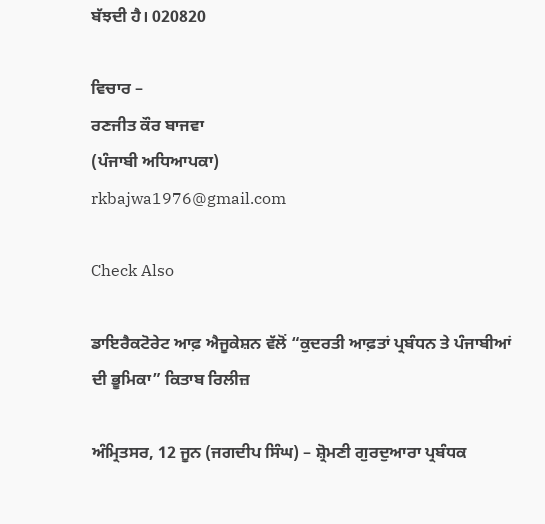ਬੱਝਦੀ ਹੈ। 020820

ਵਿਚਾਰ –
ਰਣਜੀਤ ਕੌਰ ਬਾਜਵਾ
(ਪੰਜਾਬੀ ਅਧਿਆਪਕਾ)
rkbajwa1976@gmail.com

Check Also

ਡਾਇਰੈਕਟੋਰੇਟ ਆਫ਼ ਐਜੂਕੇਸ਼ਨ ਵੱਲੋਂ “ਕੁਦਰਤੀ ਆਫ਼ਤਾਂ ਪ੍ਰਬੰਧਨ ਤੇ ਪੰਜਾਬੀਆਂ ਦੀ ਭੂਮਿਕਾ” ਕਿਤਾਬ ਰਿਲੀਜ਼

ਅੰਮ੍ਰਿਤਸਰ, 12 ਜੂਨ (ਜਗਦੀਪ ਸਿੰਘ) – ਸ਼੍ਰੋਮਣੀ ਗੁਰਦੁਆਰਾ ਪ੍ਰਬੰਧਕ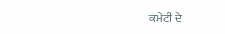ਕਮੇਟੀ ਦੇ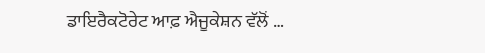ਡਾਇਰੈਕਟੋਰੇਟ ਆਫ਼ ਐਜੂਕੇਸ਼ਨ ਵੱਲੋਂ …